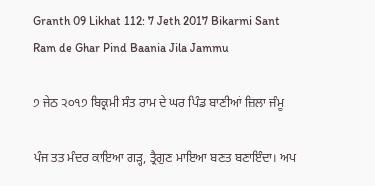Granth 09 Likhat 112: 7 Jeth 2017 Bikarmi Sant Ram de Ghar Pind Baania Jila Jammu

੭ ਜੇਠ ੨੦੧੭ ਬਿਕ੍ਰਮੀ ਸੰਤ ਰਾਮ ਦੇ ਘਰ ਪਿੰਡ ਬਾਣੀਆਂ ਜ਼ਿਲਾ ਜੰਮੂ

ਪੰਜ ਤਤ ਮੰਦਰ ਕਾਇਆ ਗੜ੍ਹ, ਤ੍ਰੈਗੁਣ ਮਾਇਆ ਬਣਤ ਬਣਾਇੰਦਾ। ਅਪ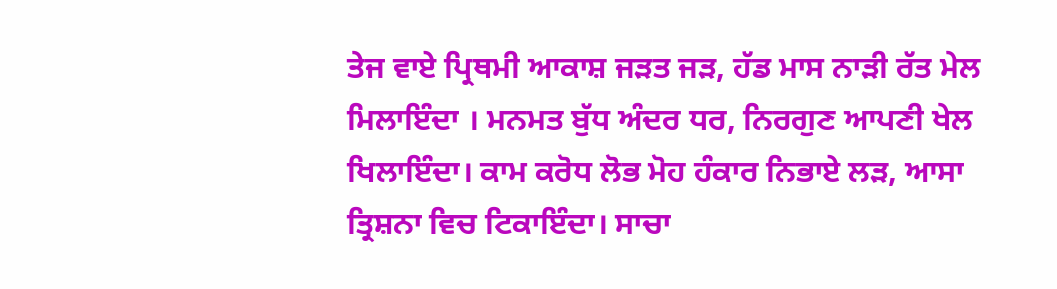ਤੇਜ ਵਾਏ ਪ੍ਰਿਥਮੀ ਆਕਾਸ਼ ਜੜਤ ਜੜ, ਹੱਡ ਮਾਸ ਨਾੜੀ ਰੱਤ ਮੇਲ ਮਿਲਾਇੰਦਾ । ਮਨਮਤ ਬੁੱਧ ਅੰਦਰ ਧਰ, ਨਿਰਗੁਣ ਆਪਣੀ ਖੇਲ ਖਿਲਾਇੰਦਾ। ਕਾਮ ਕਰੋਧ ਲੋਭ ਮੋਹ ਹੰਕਾਰ ਨਿਭਾਏ ਲੜ, ਆਸਾ ਤ੍ਰਿਸ਼ਨਾ ਵਿਚ ਟਿਕਾਇੰਦਾ। ਸਾਚਾ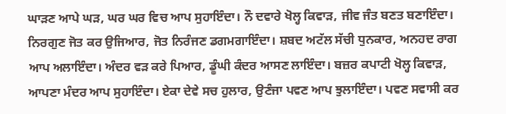ਘਾੜਣ ਆਪੇ ਘੜ, ਘਰ ਘਰ ਵਿਚ ਆਪ ਸੁਹਾਇੰਦਾ। ਨੌ ਦਵਾਰੇ ਖੋਲ੍ਹ ਕਿਵਾੜ, ਜੀਵ ਜੰਤ ਬਣਤ ਬਣਾਇੰਦਾ। ਨਿਰਗੁਣ ਜੋਤ ਕਰ ਉਜਿਆਰ, ਜੋਤ ਨਿਰੰਜਣ ਡਗਮਗਾਇੰਦਾ। ਸ਼ਬਦ ਅਟੱਲ ਸੱਚੀ ਧੁਨਕਾਰ, ਅਨਹਦ ਰਾਗ ਆਪ ਅਲਾਇੰਦਾ। ਅੰਦਰ ਵੜ ਕਰੇ ਪਿਆਰ, ਡੂੰਘੀ ਕੰਦਰ ਆਸਣ ਲਾਇੰਦਾ। ਬਜ਼ਰ ਕਪਾਟੀ ਖੋਲ੍ਹ ਕਿਵਾੜ, ਆਪਣਾ ਮੰਦਰ ਆਪ ਸੁਹਾਇੰਦਾ। ਏਕਾ ਦੇਵੇ ਸਚ ਹੁਲਾਰ, ਉਣੰਜਾ ਪਵਣ ਆਪ ਝੁਲਾਇੰਦਾ। ਪਵਣ ਸਵਾਸੀ ਕਰ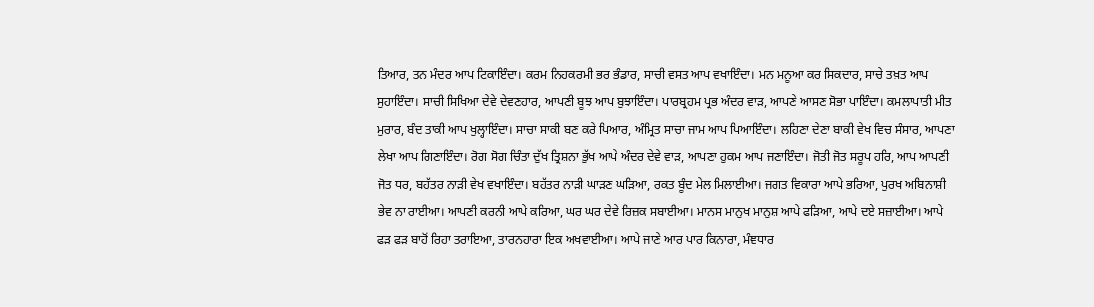ਤਿਆਰ, ਤਨ ਮੰਦਰ ਆਪ ਟਿਕਾਇੰਦਾ। ਕਰਮ ਨਿਹਕਰਮੀ ਭਰ ਭੰਡਾਰ, ਸਾਚੀ ਵਸਤ ਆਪ ਵਖਾਇੰਦਾ। ਮਨ ਮਨੂਆ ਕਰ ਸਿਕਦਾਰ, ਸਾਚੇ ਤਖ਼ਤ ਆਪ ਸੁਹਾਇੰਦਾ। ਸਾਚੀ ਸਿਖਿਆ ਦੇਵੇ ਦੇਵਣਹਾਰ, ਆਪਣੀ ਬੂਝ ਆਪ ਬੁਝਾਇੰਦਾ। ਪਾਰਬ੍ਰਹਮ ਪ੍ਰਭ ਅੰਦਰ ਵਾੜ, ਆਪਣੇ ਆਸਣ ਸੋਭਾ ਪਾਇੰਦਾ। ਕਮਲਾਪਾਤੀ ਮੀਤ ਮੁਰਾਰ, ਬੰਦ ਤਾਕੀ ਆਪ ਖੁਲ੍ਹਾਇੰਦਾ। ਸਾਚਾ ਸਾਕੀ ਬਣ ਕਰੇ ਪਿਆਰ, ਅੰਮ੍ਰਿਤ ਸਾਚਾ ਜਾਮ ਆਪ ਪਿਆਇੰਦਾ। ਲਹਿਣਾ ਦੇਣਾ ਬਾਕੀ ਵੇਖ ਵਿਚ ਸੰਸਾਰ, ਆਪਣਾ ਲੇਖਾ ਆਪ ਗਿਣਾਇੰਦਾ। ਰੋਗ ਸੋਗ ਚਿੰਤਾ ਦੁੱਖ ਤ੍ਰਿਸ਼ਨਾ ਭੁੱਖ ਆਪੇ ਅੰਦਰ ਦੇਵੇ ਵਾੜ, ਆਪਣਾ ਹੁਕਮ ਆਪ ਜਣਾਇੰਦਾ। ਜੋਤੀ ਜੋਤ ਸਰੂਪ ਹਰਿ, ਆਪ ਆਪਣੀ ਜੋਤ ਧਰ, ਬਹੱਤਰ ਨਾੜੀ ਵੇਖ ਵਖਾਇੰਦਾ। ਬਹੱਤਰ ਨਾੜੀ ਘਾੜਣ ਘੜਿਆ, ਰਕਤ ਬੂੰਦ ਮੇਲ ਮਿਲਾਈਆ। ਜਗਤ ਵਿਕਾਰਾ ਆਪੇ ਭਰਿਆ, ਪੁਰਖ ਅਬਿਨਾਸ਼ੀ ਭੇਵ ਨਾ ਰਾਈਆ। ਆਪਣੀ ਕਰਨੀ ਆਪੇ ਕਰਿਆ, ਘਰ ਘਰ ਦੇਵੇ ਰਿਜ਼ਕ ਸਬਾਈਆ। ਮਾਨਸ ਮਾਨੁਖ ਮਾਨੁਸ਼ ਆਪੇ ਫੜਿਆ, ਆਪੇ ਦਏ ਸਜ਼ਾਈਆ। ਆਪੇ ਫੜ ਫੜ ਬਾਹੋਂ ਰਿਹਾ ਤਰਾਇਆ, ਤਾਰਨਹਾਰਾ ਇਕ ਅਖਵਾਈਆ। ਆਪੇ ਜਾਣੇ ਆਰ ਪਾਰ ਕਿਨਾਰਾ, ਮੰਞਧਾਰ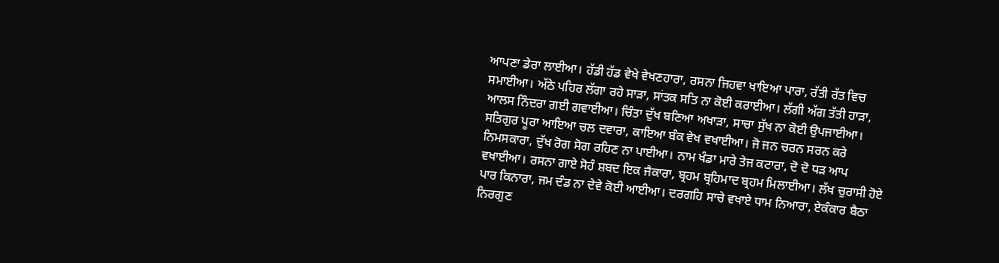ਆਪਣਾ ਡੇਰਾ ਲਾਈਆ। ਹੱਡੀ ਹੱਡ ਵੇਖੇ ਵੇਖਣਹਾਰਾ, ਰਸਨਾ ਜਿਹਵਾ ਖਾਇਆ ਪਾਰਾ, ਰੱਤੀ ਰੱਤ ਵਿਚ ਸਮਾਈਆ। ਅੱਠੇ ਪਹਿਰ ਲੱਗਾ ਰਹੇ ਸਾੜਾ, ਸਾਂਤਕ ਸਤਿ ਨਾ ਕੋਈ ਕਰਾਈਆ। ਲੱਗੀ ਅੱਗ ਤੱਤੀ ਹਾੜਾ, ਆਲਸ ਨਿੰਦਰਾ ਗਈ ਗਵਾਈਆ। ਚਿੰਤਾ ਦੁੱਖ ਬਣਿਆ ਅਖਾੜਾ, ਸਾਚਾ ਸੁੱਖ ਨਾ ਕੋਈ ਉਪਜਾਈਆ। ਸਤਿਗੁਰ ਪੂਰਾ ਆਇਆ ਚਲ ਦਵਾਰਾ, ਕਾਇਆ ਬੰਕ ਵੇਖ ਵਖਾਈਆ। ਜੋ ਜਨ ਚਰਨ ਸਰਨ ਕਰੇ ਨਿਮਸਕਾਰਾ, ਦੁੱਖ ਰੋਗ ਸੋਗ ਰਹਿਣ ਨਾ ਪਾਈਆ। ਨਾਮ ਖੰਡਾ ਮਾਰੇ ਤੇਜ ਕਟਾਰਾ, ਦੋ ਦੋ ਧੜ ਆਪ ਵਖਾਈਆ। ਰਸਨਾ ਗਾਏ ਸੋਹੰ ਸ਼ਬਦ ਇਕ ਜੈਕਾਰਾ, ਬ੍ਰਹਮ ਬ੍ਰਹਿਮਾਦ ਬ੍ਰਹਮ ਮਿਲਾਈਆ। ਲੱਖ ਚੁਰਾਸੀ ਹੋਏ ਪਾਰ ਕਿਨਾਰਾ, ਜਮ ਦੰਡ ਨਾ ਦੇਵੇ ਕੋਈ ਆਈਆ। ਦਰਗਹਿ ਸਾਚੇ ਵਖਾਏ ਧਾਮ ਨਿਆਰਾ, ਏਕੰਕਾਰ ਬੈਠਾ ਨਿਰਗੁਣ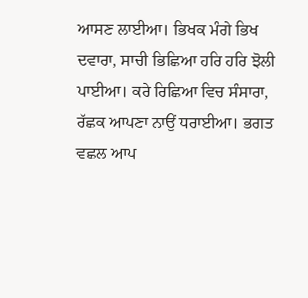ਆਸਣ ਲਾਈਆ। ਭਿਖਕ ਮੰਗੇ ਭਿਖ ਦਵਾਰਾ, ਸਾਚੀ ਭਿਛਿਆ ਹਰਿ ਹਰਿ ਝੋਲੀ ਪਾਈਆ। ਕਰੇ ਰਿਛਿਆ ਵਿਚ ਸੰਸਾਰਾ, ਰੱਛਕ ਆਪਣਾ ਨਾਉਂ ਧਰਾਈਆ। ਭਗਤ ਵਛਲ ਆਪ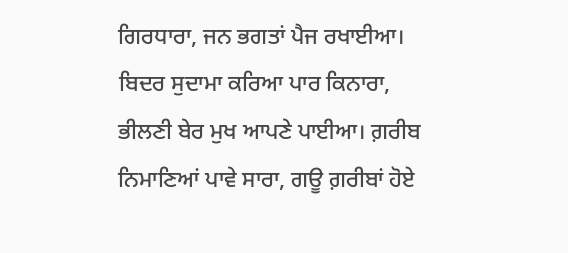ਗਿਰਧਾਰਾ, ਜਨ ਭਗਤਾਂ ਪੈਜ ਰਖਾਈਆ। ਬਿਦਰ ਸੁਦਾਮਾ ਕਰਿਆ ਪਾਰ ਕਿਨਾਰਾ, ਭੀਲਣੀ ਬੇਰ ਮੁਖ ਆਪਣੇ ਪਾਈਆ। ਗ਼ਰੀਬ ਨਿਮਾਣਿਆਂ ਪਾਵੇ ਸਾਰਾ, ਗਊ ਗ਼ਰੀਬਾਂ ਹੋਏ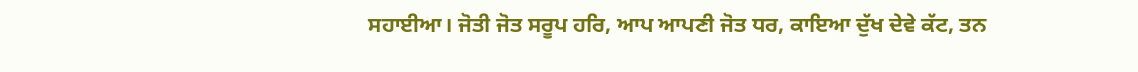ਸਹਾਈਆ। ਜੋਤੀ ਜੋਤ ਸਰੂਪ ਹਰਿ, ਆਪ ਆਪਣੀ ਜੋਤ ਧਰ, ਕਾਇਆ ਦੁੱਖ ਦੇਵੇ ਕੱਟ, ਤਨ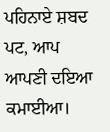ਪਹਿਨਾਏ ਸ਼ਬਦ ਪਟ, ਆਪ ਆਪਣੀ ਦਇਆ ਕਮਾਈਆ।